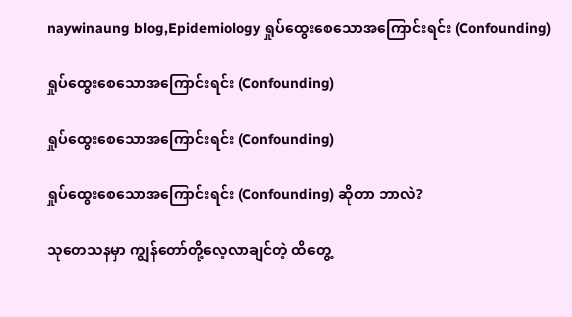naywinaung blog,Epidemiology ရှုပ်ထွေးစေသောအကြောင်းရင်း (Confounding)

ရှုပ်ထွေးစေသောအကြောင်းရင်း (Confounding)

ရှုပ်ထွေးစေသောအကြောင်းရင်း (Confounding)

ရှုပ်ထွေးစေသောအကြောင်းရင်း (Confounding) ဆိုတာ ဘာလဲ?

သုတေသနမှာ ကျွန်တော်တို့လေ့လာချင်တဲ့ ထိတွေ့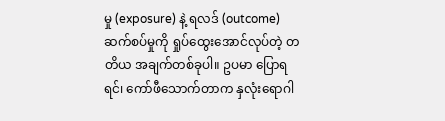မှု (exposure) နဲ့ ရလဒ် (outcome) ဆက်စပ်မှုကို ရှုပ်ထွေးအောင်လုပ်တဲ့ တတိယ အချက်တစ်ခုပါ။ ဥပမာ ပြောရရင်၊ ကော်ဖီသောက်တာက နှလုံးရောဂါ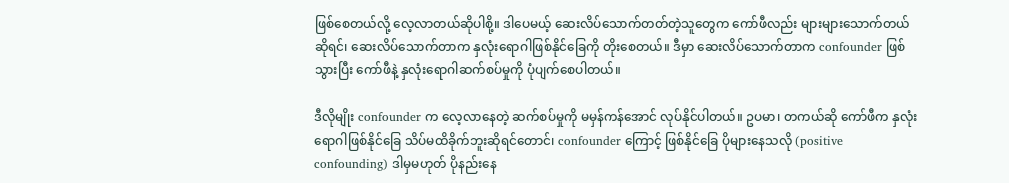ဖြစ်စေတယ်လို့ လေ့လာတယ်ဆိုပါစို့။ ဒါပေမယ့် ဆေးလိပ်သောက်တတ်တဲ့သူတွေက ကော်ဖီလည်း များများသောက်တယ်ဆိုရင်၊ ဆေးလိပ်သောက်တာက နှလုံးရောဂါဖြစ်နိုင်ခြေကို တိုးစေတယ်။ ဒီမှာ ဆေးလိပ်သောက်တာက confounder ဖြစ်သွားပြီး ကော်ဖီနဲ့ နှလုံးရောဂါဆက်စပ်မှုကို ပုံပျက်စေပါတယ်။

ဒီလိုမျိုး confounder က လေ့လာနေတဲ့ ဆက်စပ်မှုကို မမှန်ကန်အောင် လုပ်နိုင်ပါတယ်။ ဥပမာ၊ တကယ်ဆို ကော်ဖီက နှလုံးရောဂါဖြစ်နိုင်ခြေ သိပ်မထိခိုက်ဘူးဆိုရင်တောင်၊ confounder ကြောင့် ဖြစ်နိုင်ခြေ ပိုများနေသလို (positive confounding) ဒါမှမဟုတ် ပိုနည်းနေ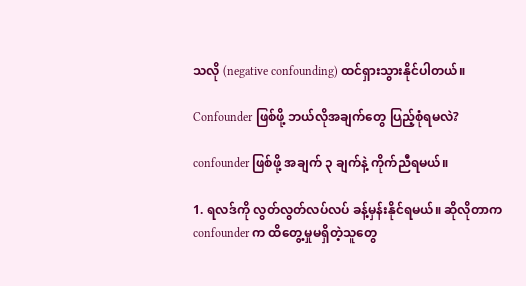သလို (negative confounding) ထင်ရှားသွားနိုင်ပါတယ်။

Confounder ဖြစ်ဖို့ ဘယ်လိုအချက်တွေ ပြည့်စုံရမလဲ?

confounder ဖြစ်ဖို့ အချက် ၃ ချက်နဲ့ ကိုက်ညီရမယ်။

1. ရလဒ်ကို လွတ်လွတ်လပ်လပ် ခန့်မှန်းနိုင်ရမယ်။ ဆိုလိုတာက confounder က ထိတွေ့မှုမရှိတဲ့သူတွေ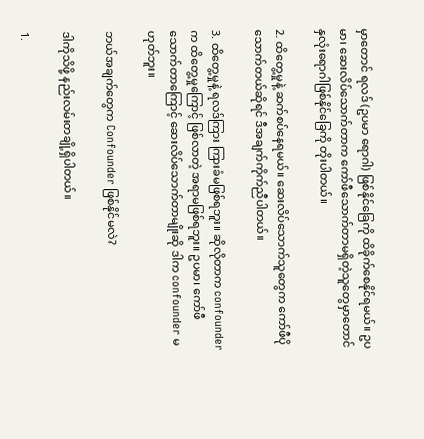မှာတောင် ရလဒ် (ဥပမာ ရောဂါ) ဖြစ်နိုင်ခြေကို ထိခိုက်စေနိုင်ရမယ်။ ဥပမာ၊ ဆေးလိပ်သောက်တာက ကော်ဖီသောက်တာမရှိတဲ့သူတွေမှာတောင် နှလုံးရောဂါဖြစ်နိုင်ခြေကို တိုးပါတယ်။

2. ထိတွေ့မှုနဲ့ ဆက်စပ်နေရမယ်။ ဆေးလိပ်သောက်သူတွေက ကော်ဖီပိုသောက်တယ်ဆိုရင် ဒီအချက်ကိုက်ညီပါတယ်။

3. ထိတွေ့မှုနဲ့ ရလဒ်ကြား ကြားခံမဖြစ်ရဘူး။ ဆိုလိုတာက confounder က ထိတွေ့မှုကြောင့် ဖြစ်လာတဲ့ အရာမဖြစ်ရဘူး။ ဥပမာ၊ ကော်ဖီသောက်တာကြောင့် ဆေးလိပ်သောက်တာမျိုးဆို ဒါက confounder မဟုတ်ဘူး။

ဘယ်အချက်တွေက Confounder ဖြစ်နိုင်မလဲ?

ဒါကိုသိဖို့ နည်းလမ်းတချို့ရှိပါတယ်။

1.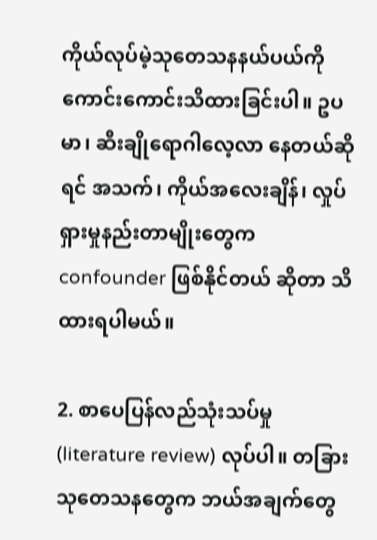ကိုယ်လုပ်မဲ့သုတေသနနယ်ပယ်ကို ကောင်းကောင်းသိထားခြင်းပါ။ ဥပမာ၊ ဆီးချိုရောဂါလေ့လာ နေတယ်ဆိုရင် အသက်၊ ကိုယ်အလေးချိန်၊ လှုပ်ရှားမှုနည်းတာမျိုးတွေက confounder ဖြစ်နိုင်တယ် ဆိုတာ သိထားရပါမယ်။

2. စာပေပြန်လည်သုံးသပ်မှု (literature review) လုပ်ပါ။ တခြားသုတေသနတွေက ဘယ်အချက်တွေ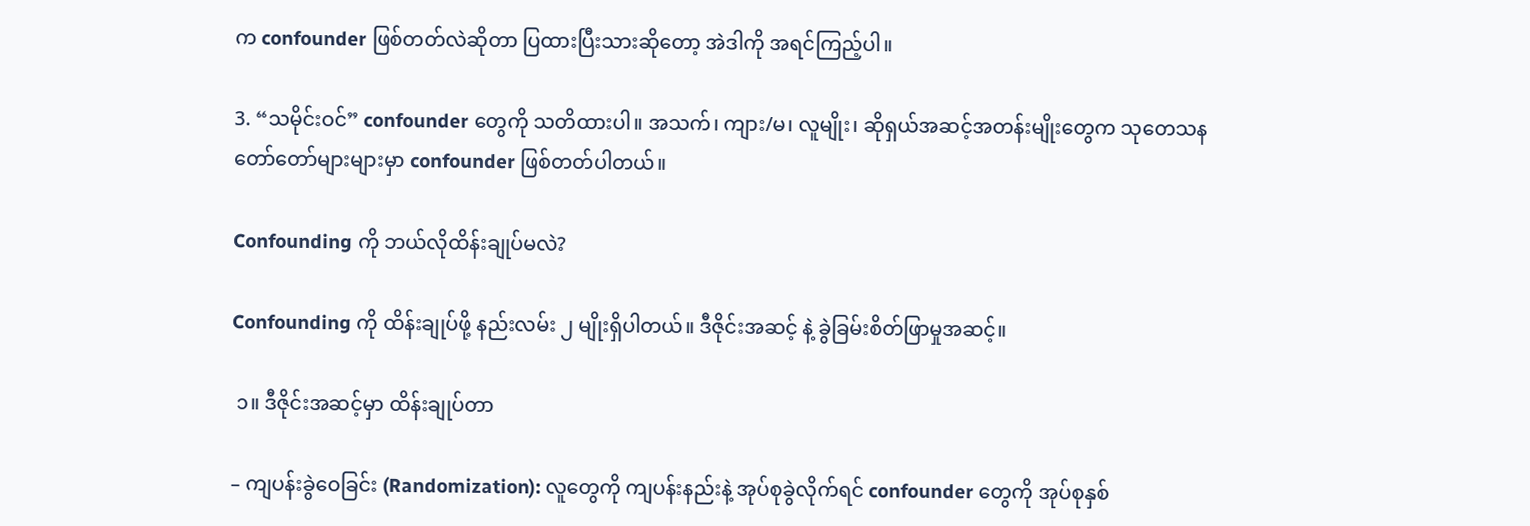က confounder ဖြစ်တတ်လဲဆိုတာ ပြထားပြီးသားဆိုတော့ အဲဒါကို အရင်ကြည့်ပါ။

3. “သမိုင်းဝင်” confounder တွေကို သတိထားပါ။ အသက်၊ ကျား/မ၊ လူမျိုး၊ ဆိုရှယ်အဆင့်အတန်းမျိုးတွေက သုတေသနတော်တော်များများမှာ confounder ဖြစ်တတ်ပါတယ်။

Confounding ကို ဘယ်လိုထိန်းချုပ်မလဲ?

Confounding ကို ထိန်းချုပ်ဖို့ နည်းလမ်း ၂ မျိုးရှိပါတယ်။ ဒီဇိုင်းအဆင့် နဲ့ ခွဲခြမ်းစိတ်ဖြာမှုအဆင့်။

 ၁။ ဒီဇိုင်းအဆင့်မှာ ထိန်းချုပ်တာ

– ကျပန်းခွဲဝေခြင်း (Randomization): လူတွေကို ကျပန်းနည်းနဲ့ အုပ်စုခွဲလိုက်ရင် confounder တွေကို အုပ်စုနှစ်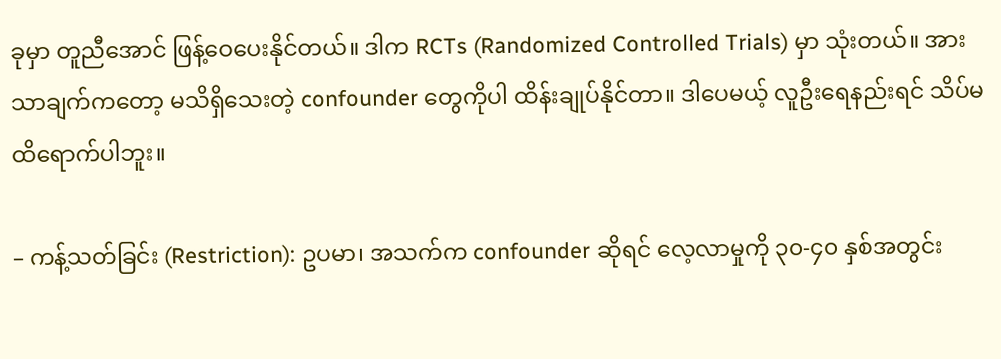ခုမှာ တူညီအောင် ဖြန့်ဝေပေးနိုင်တယ်။ ဒါက RCTs (Randomized Controlled Trials) မှာ သုံးတယ်။ အားသာချက်ကတော့ မသိရှိသေးတဲ့ confounder တွေကိုပါ ထိန်းချုပ်နိုင်တာ။ ဒါပေမယ့် လူဦးရေနည်းရင် သိပ်မထိရောက်ပါဘူး။

– ကန့်သတ်ခြင်း (Restriction): ဥပမာ၊ အသက်က confounder ဆိုရင် လေ့လာမှုကို ၃၀-၄၀ နှစ်အတွင်း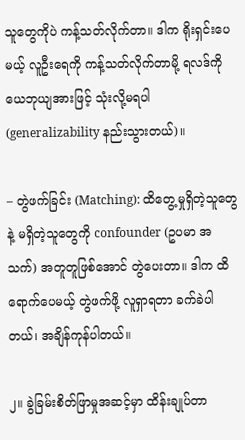သူတွေကိုပဲ ကန့်သတ်လိုက်တာ။ ဒါက ရိုးရှင်းပေမယ့် လူဦးရေကို ကန့်သတ်လိုက်တာမို့ ရလဒ်ကို ယေဘုယျအားဖြင့် သုံးလို့မရပါ (generalizability နည်းသွားတယ်)။

– တွဲဖက်ခြင်း (Matching): ထိတွေ့မှုရှိတဲ့သူတွေနဲ့ မရှိတဲ့သူတွေကို confounder (ဥပမာ အသက်) အတူတူဖြစ်အောင် တွဲပေးတာ။ ဒါက ထိရောက်ပေမယ့် တွဲဖက်ဖို့ လူရှာရတာ ခက်ခဲပါတယ်၊ အချိန်ကုန်ပါတယ်။

၂။ ခွဲခြမ်းစိတ်ဖြာမှုအဆင့်မှာ ထိန်းချုပ်တာ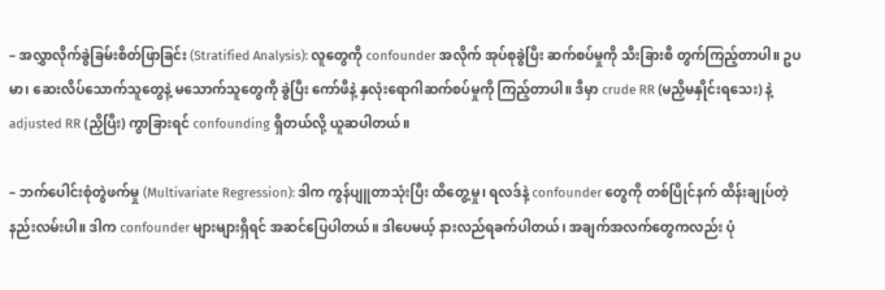– အလွှာလိုက်ခွဲခြမ်းစိတ်ဖြာခြင်း (Stratified Analysis): လူတွေကို confounder အလိုက် အုပ်စုခွဲပြီး ဆက်စပ်မှုကို သီးခြားစီ တွက်ကြည့်တာပါ။ ဥပမာ၊ ဆေးလိပ်သောက်သူတွေနဲ့ မသောက်သူတွေကို ခွဲပြီး ကော်ဖီနဲ့ နှလုံးရောဂါဆက်စပ်မှုကို ကြည့်တာပါ။ ဒီမှာ crude RR (မညှိမနှိုင်းရသေး) နဲ့ adjusted RR (ညှိပြီး) ကွာခြားရင် confounding ရှိတယ်လို့ ယူဆပါတယ်။

– ဘက်ပေါင်းစုံတွဲဖက်မှု (Multivariate Regression): ဒါက ကွန်ပျူတာသုံးပြီး ထိတွေ့မှု၊ ရလဒ်နဲ့ confounder တွေကို တစ်ပြိုင်နက် ထိန်းချုပ်တဲ့ နည်းလမ်းပါ။ ဒါက confounder များများရှိရင် အဆင်ပြေပါတယ်။ ဒါပေမယ့် နားလည်ရခက်ပါတယ်၊ အချက်အလက်တွေကလည်း ပုံ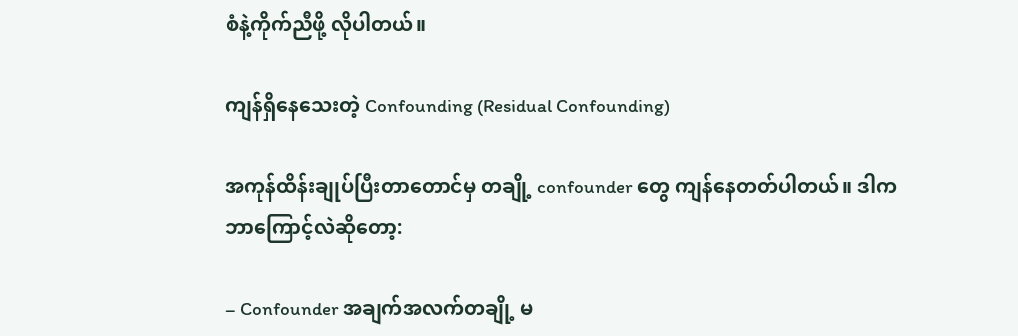စံနဲ့ကိုက်ညီဖို့ လိုပါတယ်။

ကျန်ရှိနေသေးတဲ့ Confounding (Residual Confounding)

အကုန်ထိန်းချုပ်ပြီးတာတောင်မှ တချို့ confounder တွေ ကျန်နေတတ်ပါတယ်။ ဒါက ဘာကြောင့်လဲဆိုတော့:

– Confounder အချက်အလက်တချို့ မ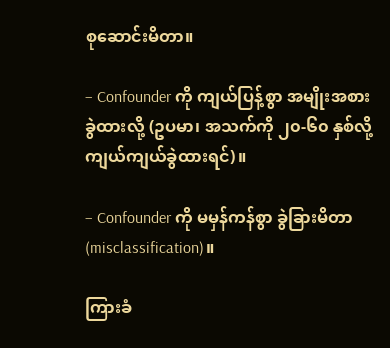စုဆောင်းမိတာ။

– Confounder ကို ကျယ်ပြန့်စွာ အမျိုးအစားခွဲထားလို့ (ဥပမာ၊ အသက်ကို ၂၀-၆၀ နှစ်လို့ ကျယ်ကျယ်ခွဲထားရင်)။

– Confounder ကို မမှန်ကန်စွာ ခွဲခြားမိတာ (misclassification)။

ကြားခံ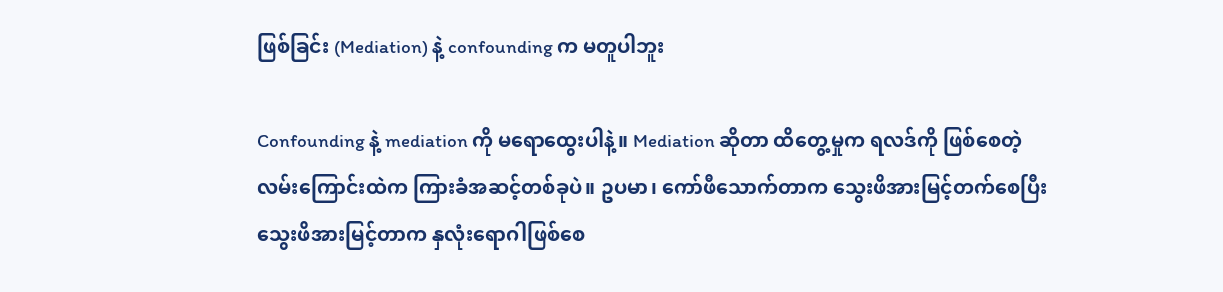ဖြစ်ခြင်း (Mediation) နဲ့ confounding က မတူပါဘူး

Confounding နဲ့ mediation ကို မရောထွေးပါနဲ့။ Mediation ဆိုတာ ထိတွေ့မှုက ရလဒ်ကို ဖြစ်စေတဲ့ လမ်းကြောင်းထဲက ကြားခံအဆင့်တစ်ခုပဲ။ ဥပမာ၊ ကော်ဖီသောက်တာက သွေးဖိအားမြင့်တက်စေပြီး သွေးဖိအားမြင့်တာက နှလုံးရောဂါဖြစ်စေ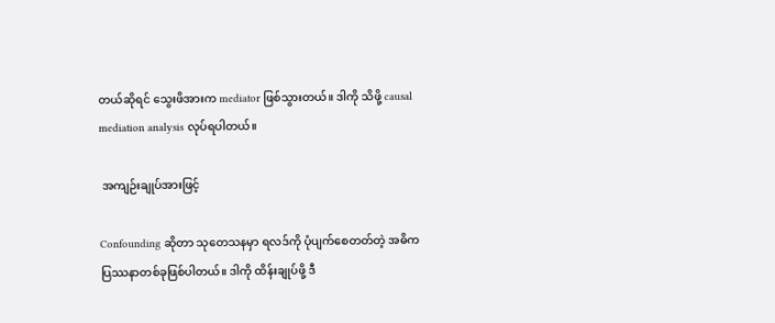တယ်ဆိုရင် သွေးဖိအားက mediator ဖြစ်သွားတယ်။ ဒါကို သိဖို့ causal mediation analysis လုပ်ရပါတယ်။

 အကျဉ်းချုပ်အားဖြင့်

Confounding ဆိုတာ သုတေသနမှာ ရလဒ်ကို ပုံပျက်စေတတ်တဲ့ အဓိက ပြဿနာတစ်ခုဖြစ်ပါတယ်။ ဒါကို ထိန်းချုပ်ဖို့ ဒီ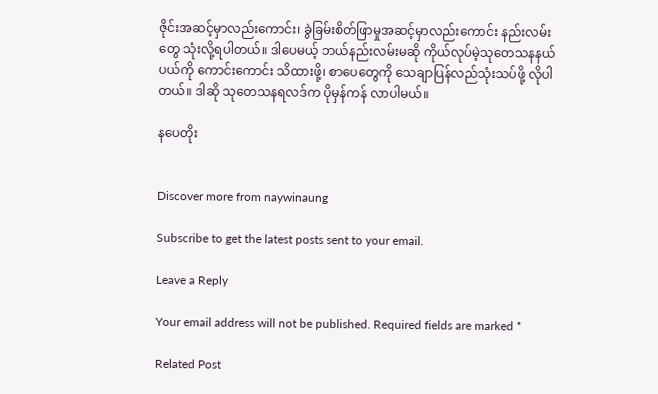ဇိုင်းအဆင့်မှာလည်းကောင်း၊ ခွဲခြမ်းစိတ်ဖြာမှုအဆင့်မှာလည်းကောင်း နည်းလမ်းတွေ သုံးလို့ရပါတယ်။ ဒါပေမယ့် ဘယ်နည်းလမ်းမဆို ကိုယ်လုပ်မဲ့သုတေသနနယ်ပယ်ကို ကောင်းကောင်း သိထားဖို့၊ စာပေတွေကို သေချာပြန်လည်သုံးသပ်ဖို့ လိုပါတယ်။ ဒါဆို သုတေသနရလဒ်က ပိုမှန်ကန် လာပါမယ်။

နပေတိုး


Discover more from naywinaung

Subscribe to get the latest posts sent to your email.

Leave a Reply

Your email address will not be published. Required fields are marked *

Related Post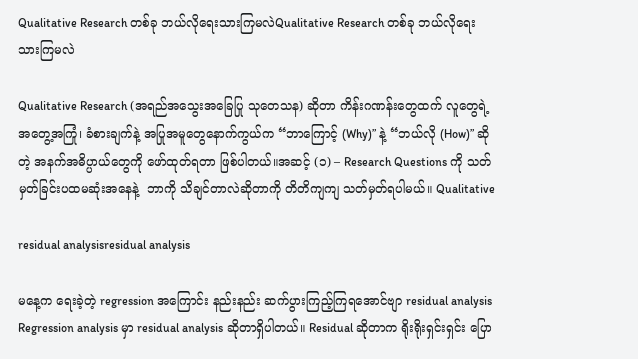Qualitative Research တစ်ခု ဘယ်လိုရေးသားကြမလဲQualitative Research တစ်ခု ဘယ်လိုရေးသားကြမလဲ

Qualitative Research (အရည်အသွေးအခြေပြု သုတေသန) ဆိုတာ ကိန်းဂဏန်းတွေထက် လူတွေရဲ့ အတွေ့အကြုံ၊ ခံစားချက်နဲ့ အပြုအမူတွေနောက်ကွယ်က “ဘာကြောင့် (Why)” နဲ့ “ဘယ်လို (How)” ဆိုတဲ့ အနက်အဓိပ္ပာယ်တွေကို ဖော်ထုတ်ရတာ ဖြစ်ပါတယ်။အဆင့် (၁) – Research Questions ကို သတ်မှတ်ခြင်းပထမဆုံးအနေနဲ့  ဘာကို သိချင်တာလဲဆိုတာကို တိတိကျကျ သတ်မှတ်ရပါမယ်။ Qualitative

residual analysisresidual analysis

မနေ့က ရေးခဲ့တဲ့ regression အကြောင်း နည်းနည်း ဆက်ပွားကြည့်ကြရအောင်ဗျာ residual analysis Regression analysis မှာ residual analysis ဆိုတာရှိပါတယ်။ Residual ဆိုတာက ရိုးရိုးရှင်းရှင်း ပြော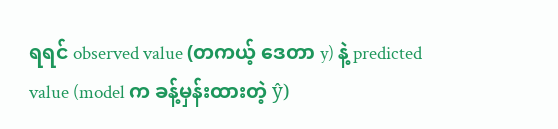ရရင် observed value (တကယ့် ဒေတာ y) နဲ့ predicted value (model က ခန့်မှန်းထားတဲ့ ŷ)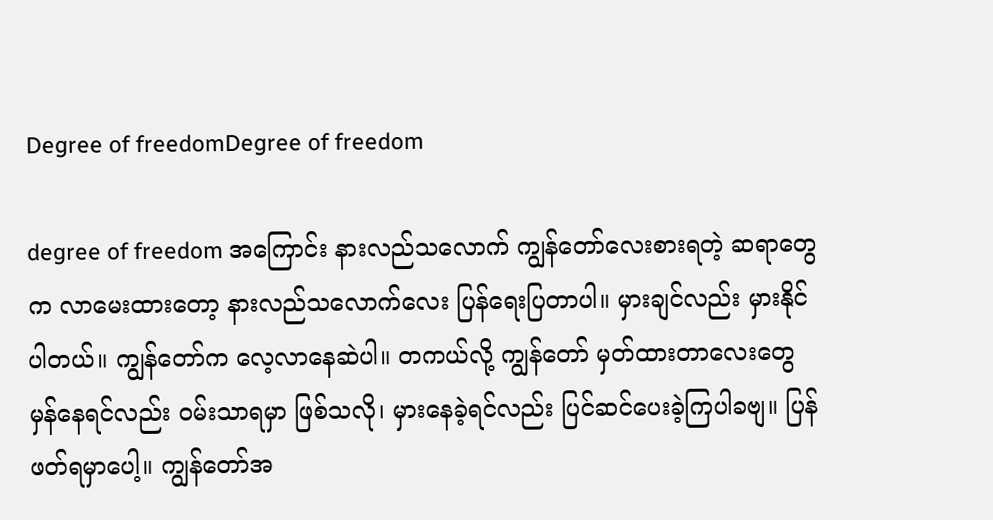Degree of freedomDegree of freedom

degree of freedom အကြောင်း နားလည်သလောက် ကျွန်တော်လေးစားရတဲ့ ဆရာတွေက လာမေးထားတော့ နားလည်သလောက်လေး ပြန်ရေးပြတာပါ။ မှားချင်လည်း မှားနိုင်ပါတယ်။ ကျွန်တော်က လေ့လာနေဆဲပါ။ တကယ်လို့ ကျွန်တော် မှတ်ထားတာလေးတွေ မှန်နေရင်လည်း ဝမ်းသာရမှာ ဖြစ်သလို၊ မှားနေခဲ့ရင်လည်း ပြင်ဆင်ပေးခဲ့ကြပါခဗျ။ ပြန်ဖတ်ရမှာပေါ့။ ကျွန်တော်အ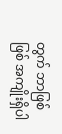တွက် ဘာဖြစ်ဖြစ် အကျိုးရှိပါ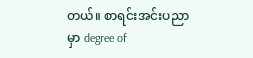တယ်။ စာရင်းအင်းပညာ မှာ degree of